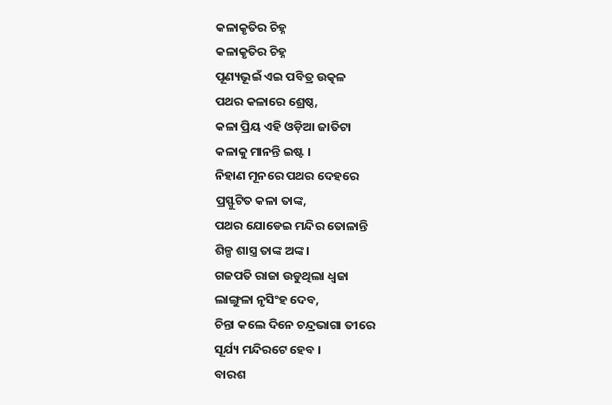କଳାକୃତିର ଚିହ୍ନ
କଳାକୃତିର ଚିହ୍ନ
ପୂଣ୍ୟଭୂଇଁ ଏଇ ପବିତ୍ର ଉତ୍କଳ
ପଥର କଳାରେ ଶ୍ରେଷ୍ଠ,
କଳା ପ୍ରିୟ ଏହି ଓଡ଼ିଆ ଜାତିଟା
କଳାକୁ ମାନନ୍ତି ଇଷ୍ଟ ।
ନିହାଣ ମୂନରେ ପଥର ଦେହରେ
ପ୍ରସ୍ଫୁଟିତ କଳା ତାଙ୍କ,
ପଥର ଯୋଡେଇ ମନ୍ଦିର ତୋଳାନ୍ତି
ଶିଳ୍ପ ଶାସ୍ତ୍ର ତାଙ୍କ ଅଙ୍କ ।
ଗଜପତି ରାଜା ଉଡୁଥିଲା ଧ୍ଵଜା
ଲାଙ୍ଗୁଳା ନୃସିଂହ ଦେବ,
ଚିନ୍ତା କଲେ ଦିନେ ଚନ୍ଦ୍ରଭାଗା ତୀରେ
ସୂର୍ଯ୍ୟ ମନ୍ଦିରଟେ ହେବ ।
ବାରଶ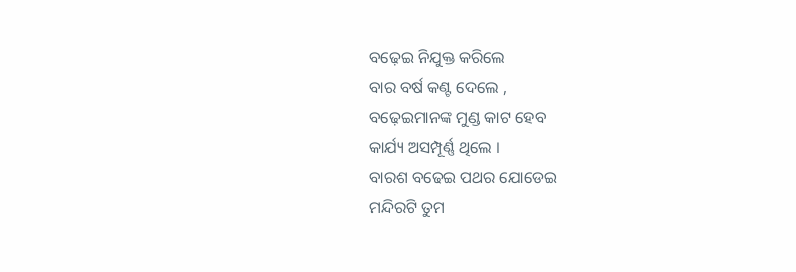ବଢ଼େଇ ନିଯୁକ୍ତ କରିଲେ
ବାର ବର୍ଷ କଣ୍ଟ ଦେଲେ ,
ବଢ଼େଇମାନଙ୍କ ମୁଣ୍ଡ କାଟ ହେବ
କାର୍ଯ୍ୟ ଅସମ୍ପୂର୍ଣ୍ଣ ଥିଲେ ।
ବାରଶ ବଢେଇ ପଥର ଯୋଡେଇ
ମନ୍ଦିରଟି ତୁମ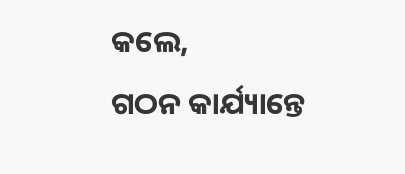କଲେ,
ଗଠନ କାର୍ଯ୍ୟାନ୍ତେ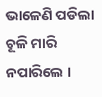ଭାଳେଣି ପଡିଲା
ଚୂଳି ମାରି ନପାରିଲେ ।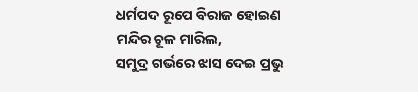ଧର୍ମପଦ ରୂପେ ବିରାଜ ହୋଇଣ
ମନ୍ଦିର ଚୂଳ ମାରିଲ,
ସମୁଦ୍ର ଗର୍ଭରେ ଝାସ ଦେଇ ପ୍ରଭୁ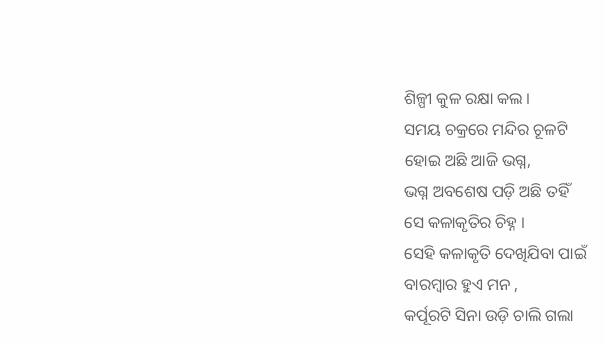ଶିଳ୍ପୀ କୁଳ ରକ୍ଷା କଲ ।
ସମୟ ଚକ୍ରରେ ମନ୍ଦିର ଚୂଳଟି
ହୋଇ ଅଛି ଆଜି ଭଗ୍ନ,
ଭଗ୍ନ ଅବଶେଷ ପଡ଼ି ଅଛି ତହିଁ
ସେ କଳାକୃତିର ଚିହ୍ନ ।
ସେହି କଳାକୃତି ଦେଖିଯିବା ପାଇଁ
ବାରମ୍ବାର ହୁଏ ମନ ,
କର୍ପୂରଟି ସିନା ଉଡ଼ି ଚାଲି ଗଲା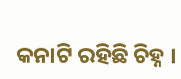କନାଟି ରହିଛି ଚିହ୍ନ ।